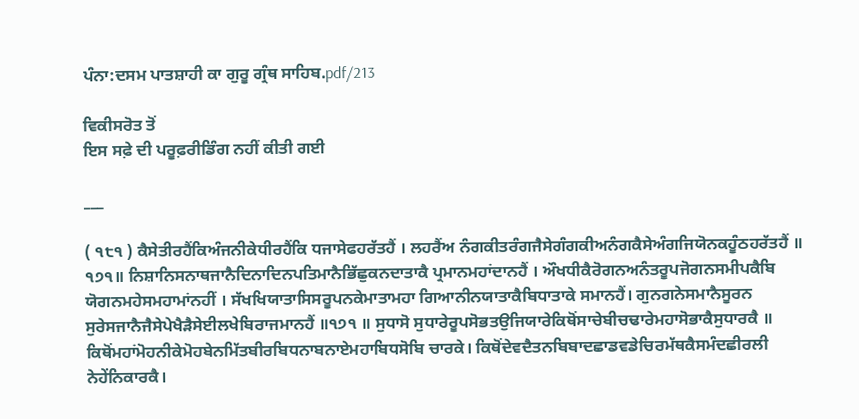ਪੰਨਾ:ਦਸਮ ਪਾਤਸ਼ਾਹੀ ਕਾ ਗੁਰੂ ਗ੍ਰੰਥ ਸਾਹਿਬ.pdf/213

ਵਿਕੀਸਰੋਤ ਤੋਂ
ਇਸ ਸਫ਼ੇ ਦੀ ਪਰੂਫ਼ਰੀਡਿੰਗ ਨਹੀਂ ਕੀਤੀ ਗਈ

___

( ੧੮੧ ) ਕੈਸੇਤੀਰਹੈਂਕਿਅੰਜਨੀਕੇਧੀਰਹੈਂਕਿ ਧਜਾਸੇਫਹਰੱਤਹੈਂ । ਲਹਰੈਂਅ ਨੰਗਕੀਤਰੰਗਜੈਸੇਗੰਗਕੀਅਨੰਗਕੈਸੇਅੰਗਜਿਯੋਨਕਹੂੰਠਹਰੱਤਹੈਂ ॥ ੧੭੧॥ ਨਿਸ਼ਾਨਿਸਨਾਥਜਾਨੈਦਿਨਾਦਿਨਪਤਿਮਾਨੈਭਿੱਛੁਕਨਦਾਤਾਕੈ ਪ੍ਰਮਾਨਮਹਾਂਦਾਨਹੈਂ । ਔਖਧੀਕੈਰੋਗਨਅਨੰਤਰੂਪਜੋਗਨਸਮੀਪਕੈਬਿ ਯੋਗਨਮਹੇਸਮਹਾਮਾਂਨਹੀਂ । ਸੱਖਖਿਯਾਤਾਸਿਸਰੂਪਨਕੇਮਾਤਾਮਹਾ ਗਿਆਨੀਨਯਾਤਾਕੈਬਿਧਾਤਾਕੇ ਸਮਾਨਹੈਂ। ਗੁਨਗਨੇਸਮਾਨੈਸੂਰਨ ਸੁਰੇਸਜਾਨੈਜੈਸੇਪੇਖੈੜੈਸੇਈਲਖੇਬਿਰਾਜਮਾਨਹੈਂ ॥੧੭੧ ॥ ਸੁਧਾਸੋ ਸੁਧਾਰੇਰੂਪਸੋਭਤਉਜਿਯਾਰੇਕਿਥੋਂਸਾਚੇਬੀਚਢਾਰੇਮਹਾਸੋਭਾਕੈਸੁਧਾਰਕੈ ॥ ਕਿਥੋਂਮਹਾਂਮੋਹਨੀਕੇਮੋਹਬੇਨਮਿੱਤਬੀਰਬਿਧਨਾਬਨਾਏਮਹਾਬਿਧਸੋਬਿ ਚਾਰਕੇ। ਕਿਥੋਂਦੇਵਦੈਤਨਬਿਬਾਦਛਾਡਵਡੇਚਿਰਮੱਥਕੈਸਮੰਦਛੀਰਲੀ ਨੇਹੇਂਨਿਕਾਰਕੈ।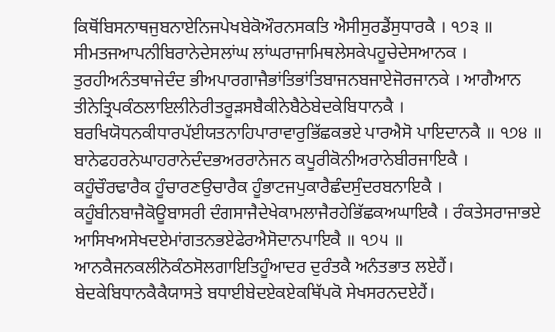ਕਿਥੋਂਬਿਸਨਾਥਜੁਬਨਾਏਨਿਜਪੇਖਬੇਕੋਔਰਨਸਕਤਿ ਐਸੀਸੁਰਡੈਂਸੁਧਾਰਕੈ । ੧੭੩ ॥ ਸੀਮਤਜਆਪਨੀਬਿਰਾਨੇਦੇਸਲਾਂਘ ਲਾਂਘਰਾਜਾਮਿਥਲੇਸਕੇਪਹੂਚੇਦੇਸਆਨਕ । ਤੁਰਹੀਅਨੰਤਥਾਜੇਦੰਦ ਭੀਅਪਾਰਗਾਜੈਭਾਂਤਿਭਾਂਤਿਬਾਜਨਬਜਾਏਜੋਰਜਾਨਕੇ । ਆਗੈਆਨ ਤੀਨੇਤ੍ਰਿਪਕੰਠਲਾਇਲੀਨੇਰੀਤਰੂੜਸਬੈਕੀਨੇਬੈਠੇਬੇਦਕੇਬਿਧਾਨਕੈ । ਬਰਖਿਯੋਧਨਕੀਧਾਰਪੱਈਯਤਨਾਹਿਪਾਰਾਵਾਰੁਭਿੱਛਕਭਏ ਪਾਰਐਸੋ ਪਾਇਦਾਨਕੈ ॥ ੧੭੪ ॥ ਬਾਨੇਫਹਰਨੇਘਾਹਰਾਨੇਦੰਦਭਅਰਰਾਨੇਜਨ ਕਪੂਰੀਕੋਨੀਅਰਾਨੇਬੀਰਜਾਇਕੈ । ਕਹੂੰਚੌਰਢਾਰੈਕ ਹੂੰਚਾਰਣਉਚਾਰੈਕ ਹੂੰਭਾਟਜਪੁਕਾਰੈਛੰਦਸੁੰਦਰਬਨਾਇਕੈ । ਕਹੂੰਬੀਨਬਾਜੈਕੋਊਬਾਸਰੀ ਦੰਗਸਾਜੈਦੇਖੇਕਾਮਲਾਜੈਰਹੇਭਿੱਛਕਅਘਾਇਕੈ । ਰੰਕਤੇਸਰਾਜਾਭਏ ਆਸਿਖਅਸੇਖਦਏਮਾਂਗਤਨਭਏਫੇਰਐਸੋਦਾਨਪਾਇਕੈ ॥ ੧੭੫ ॥ ਆਨਕੈਜਨਕਲੀਨੋਕੰਠਸੋਲਗਾਇਤਿਹੂੰਆਦਰ ਦੁਰੰਤਕੈ ਅਨੰਤਭਾਤ ਲਏਹੈਂ। ਬੇਦਕੇਬਿਧਾਨਕੈਕੈਯਾਸਤੇ ਬਧਾਈਬੇਦਏਕਏਕਥਿੱਪਕੋ ਸੇਖਸਰਨਦਏਹੈਂ।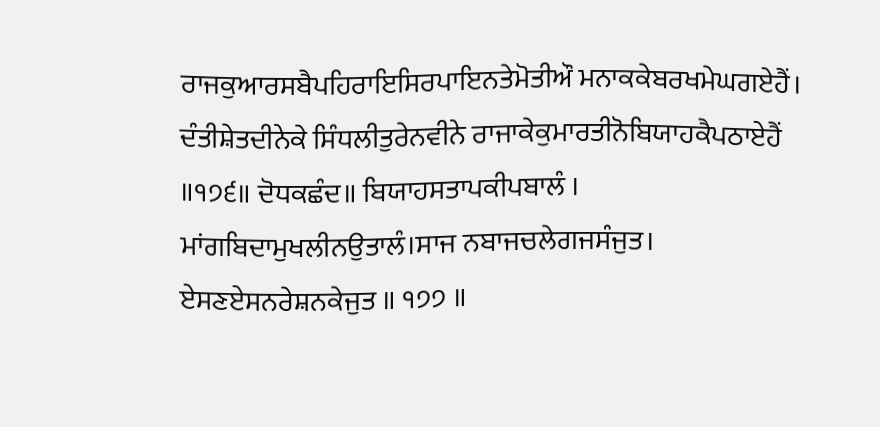ਰਾਜਕੁਆਰਸਬੈਪਹਿਰਾਇਸਿਰਪਾਇਨਤੇਮੋਤੀਔ ਮਨਾਕਕੇਬਰਖਮੇਘਗਏਹੈਂ। ਦੰਤੀਸ਼ੇਤਦੀਨੇਕੇ ਸਿੰਧਲੀਤੁਰੇਨਵੀਨੇ ਰਾਜਾਕੇਕੁਮਾਰਤੀਨੋਬਿਯਾਹਕੈਪਠਾਏਹੈਂ ॥੧੭੬॥ ਦੋਧਕਛੰਦ॥ ਬਿਯਾਹਸਤਾਪਕੀਪਬਾਲੰ । ਮਾਂਗਬਿਦਾਮੁਖਲੀਨਉਤਾਲੰ।ਸਾਜ ਨਬਾਜਚਲੇਗਜਸੰਜੁਤ। ਏਸਣਏਸਨਰੇਸ਼ਨਕੇਜੁਤ ॥ ੧੭੭ ॥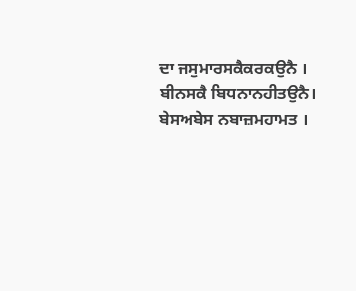ਦਾ ਜਸੁਮਾਰਸਕੈਕਰਕਉਨੈ । ਬੀਨਸਕੈ ਬਿਧਨਾਨਹੀਤਉਨੈ। ਬੇਸਅਬੇਸ ਨਬਾਜ਼ਮਹਾਮਤ ।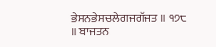ਭੇਸਨਭੇਸਚਲੇਗਜਗੱਜਤ ॥ ੧੭੮ ॥ ਬਾਜਤਨ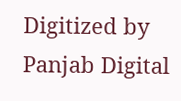Digitized by Panjab Digital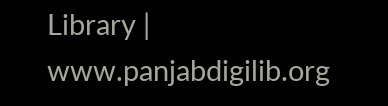Library | www.panjabdigilib.org